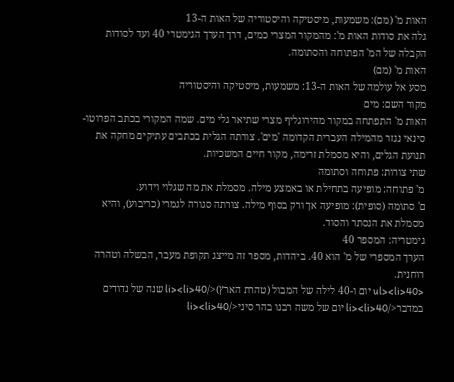האות מ' (מם): משמעות, מיסטיקה והיסטוריה של האות ה-13
גלה את סודות האות מ': מהמקור המצרי כמים, דרך הערך הגימטרי 40 ועד לסודות הקבלה של המ' הפתוחה והסתומה.
האות מ' (מם)
מסע אל עולמה של האות ה-13: משמעות, מיסטיקה והיסטוריה
מקור השם: מים
האות מ' התפתחה במקור מהירוגליף מצרי שתיאר גלי מים. שמה המקורי בכתב הפרוטו-סינאי נגזר מהמילה העברית הקדומה 'מים'. צורתה הגלית בכתבים עתיקים מחקה את תנועת הגלים, והיא מסמלת זרימה, מקור חיים המשכיות.
שתי צורות: פתוחה וסתומה
מ' פתוחה: מופיעה בתחילת או באמצע מילה. מסמלת את מה שגלוי וידוע.
ם' סתומה (סופית): מופיעה אך ורק בסוף מילה. צורתה סגורה לגמרי (כריבוע), והיא מסמלת את הנסתר והסוד.
גימטריה: המספר 40
הערך המספרי של מ' הוא 40. ביהדות, מספר זה מייצג תקופת מעבר, הבשלה וטהרה רוחנית.
<ul><li>40 יום ו-40 לילה של המבול (טהרת הארץ)</li><li>40 שנה של נדודים במדבר</li><li>40 יום של משה רבנו בהר סיני</li><li>40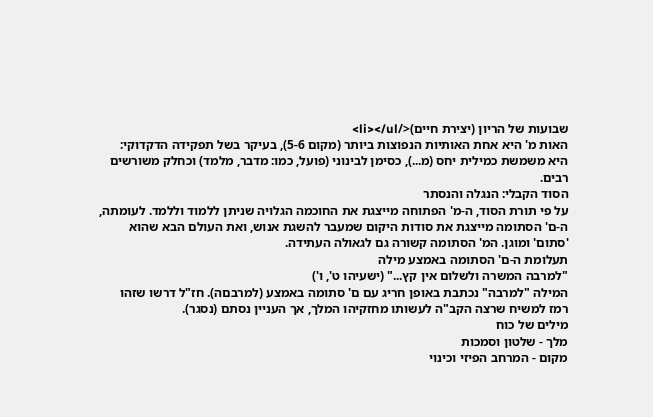שבועות של הריון (יצירת חיים)</li></ul>
האות מ' היא אחת האותיות הנפוצות ביותר (מקום 5-6), בעיקר בשל תפקידה הדקדוקי: היא משמשת כמילית יחס (מ...), כסימן לבינוני (פועל, כמו: מדבר, מלמד) וכחלק משורשים רבים.
הסוד הקבלי: הנגלה והנסתר
על פי תורת הסוד, ה-מ' הפתוחה מייצגת את החוכמה הגלויה שניתן ללמוד וללמד. לעומתה, ה-ם' הסתומה מייצגת את סודות היקום שמעבר להשגת אנוש, ואת העולם הבא שהוא 'סתום' ומוגן. המ' הסתומה קשורה גם לגאולה העתידה.
תעלומת ה-ם' הסתומה באמצע מילה
"למרבה המשרה ולשלום אין קץ..." (ישעיהו ט', ו')
המילה "למרבה" נכתבת באופן חריג עם ם' סתומה באמצע (למרבםה). חז"ל דרשו שזהו רמז למשיח שרצה הקב"ה לעשותו מחזקיהו המלך, אך העניין נסתם (נסגר).
מילים של כוח
מלך - שלטון וסמכות
מקום - המרחב הפיזי וכינוי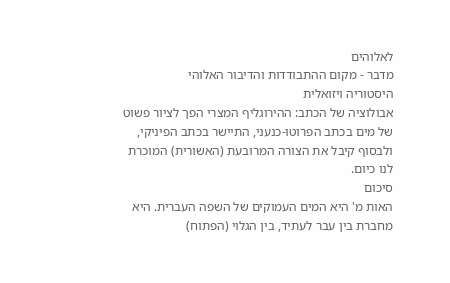לאלוהים
מדבר - מקום ההתבודדות והדיבור האלוהי
היסטוריה ויזואלית
אבולוציה של הכתב: ההירוגליף המצרי הפך לציור פשוט של מים בכתב הפרוטו-כנעני, התיישר בכתב הפיניקי, ולבסוף קיבל את הצורה המרובעת (האשורית) המוכרת לנו כיום.
סיכום
האות מ' היא המים העמוקים של השפה העברית. היא מחברת בין עבר לעתיד, בין הגלוי (הפתוח)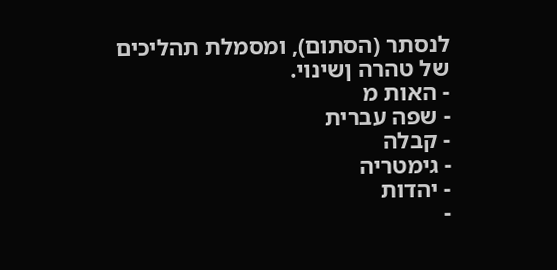לנסתר (הסתום), ומסמלת תהליכים של טהרה ןשינוי.
- האות מ
- שפה עברית
- קבלה
- גימטריה
- יהדות
-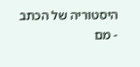היסטוריה של הכתב
- מם